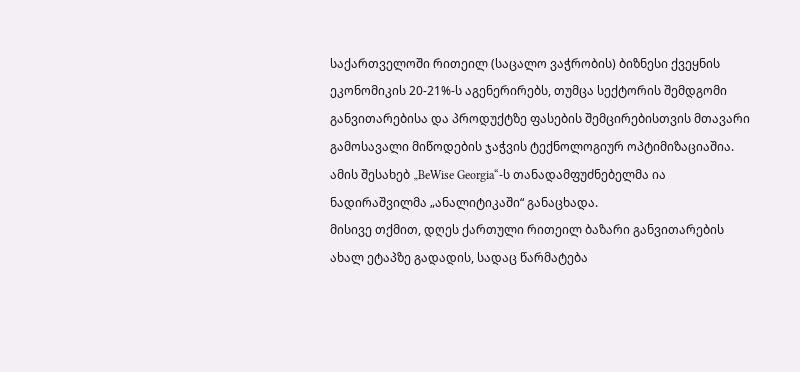საქართველოში რითეილ (საცალო ვაჭრობის) ბიზნესი ქვეყნის ეკონომიკის 20-21%-ს აგენერირებს, თუმცა სექტორის შემდგომი განვითარებისა და პროდუქტზე ფასების შემცირებისთვის მთავარი გამოსავალი მიწოდების ჯაჭვის ტექნოლოგიურ ოპტიმიზაციაშია.
ამის შესახებ „BeWise Georgia“-ს თანადამფუძნებელმა ია ნადირაშვილმა „ანალიტიკაში“ განაცხადა.
მისივე თქმით, დღეს ქართული რითეილ ბაზარი განვითარების ახალ ეტაპზე გადადის, სადაც წარმატება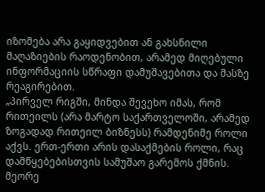იზომება არა გაყიდვებით ან გახსნილი მაღაზიების რაოდენობით, არამედ მიღებული ინფორმაციის სწრაფი დამუშავებითა და მასზე რეაგირებით.
„პირველ რიგში, მინდა შევეხო იმას, რომ რითეილს (არა მარტო საქართველოში, არამედ ზოგადად რითეილ ბიზნესს) რამდენიმე როლი აქვს. ერთ-ერთი არის დასაქმების როლი, რაც დამწყებებისთვის სამუშაო გარემოს ქმნის. მეორე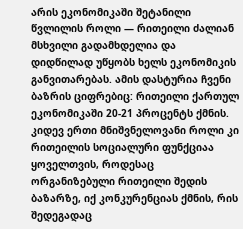არის ეკონომიკაში შეტანილი წვლილის როლი — რითეილი ძალიან მსხვილი გადამხდელია და დიდწილად უწყობს ხელს ეკონომიკის განვითარებას. ამის დასტურია ჩვენი ბაზრის ციფრებიც: რითეილი ქართულ ეკონომიკაში 20-21 პროცენტს ქმნის. კიდევ ერთი მნიშვნელოვანი როლი კი რითეილის სოციალური ფუნქციაა ყოველთვის, როდესაც ორგანიზებული რითეილი შედის ბაზარზე, იქ კონკურენციას ქმნის, რის შედეგადაც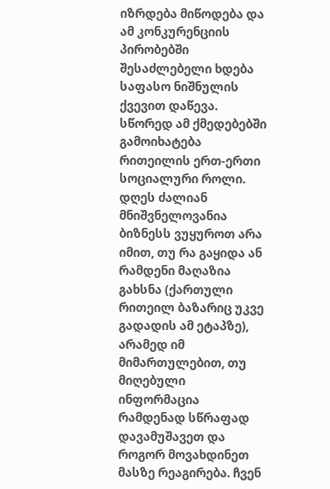იზრდება მიწოდება და ამ კონკურენციის პირობებში შესაძლებელი ხდება საფასო ნიშნულის ქვევით დაწევა. სწორედ ამ ქმედებებში გამოიხატება რითეილის ერთ-ერთი სოციალური როლი.
დღეს ძალიან მნიშვნელოვანია ბიზნესს ვუყუროთ არა იმით, თუ რა გაყიდა ან რამდენი მაღაზია გახსნა (ქართული რითეილ ბაზარიც უკვე გადადის ამ ეტაპზე), არამედ იმ მიმართულებით, თუ მიღებული ინფორმაცია რამდენად სწრაფად დავამუშავეთ და როგორ მოვახდინეთ მასზე რეაგირება. ჩვენ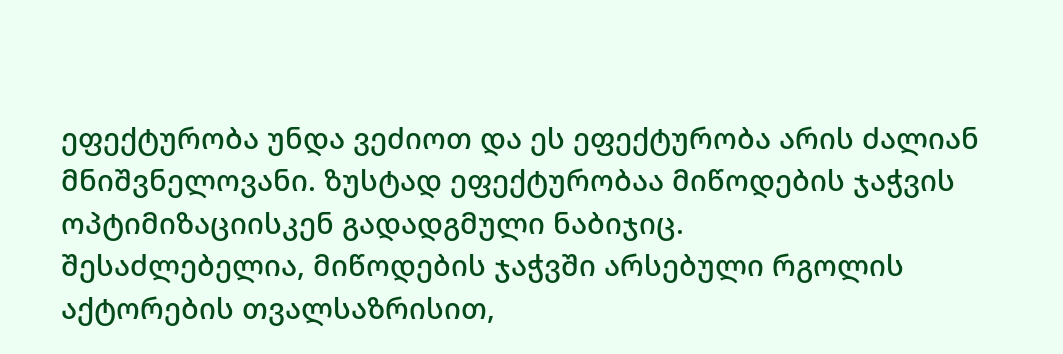ეფექტურობა უნდა ვეძიოთ და ეს ეფექტურობა არის ძალიან მნიშვნელოვანი. ზუსტად ეფექტურობაა მიწოდების ჯაჭვის ოპტიმიზაციისკენ გადადგმული ნაბიჯიც.
შესაძლებელია, მიწოდების ჯაჭვში არსებული რგოლის აქტორების თვალსაზრისით,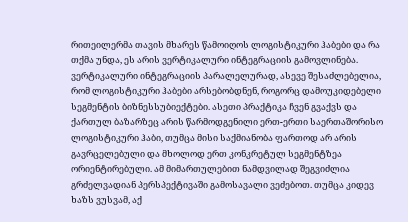რითეილერმა თავის მხარეს წამოიღოს ლოგისტიკური ჰაბები და რა თქმა უნდა, ეს არის ვერტიკალური ინტეგრაციის გამოვლინება.
ვერტიკალური ინტეგრაციის პარალელურად, ასევე შესაძლებელია, რომ ლოგისტიკური ჰაბები არსებობდნენ, როგორც დამოუკიდებელი სეგმენტის ბიზნესსუბიექტები. ასეთი პრაქტიკა ჩვენ გვაქვს და ქართულ ბაზარზეც არის წარმოდგენილი ერთ-ერთი საერთაშორისო ლოგისტიკური ჰაბი, თუმცა მისი საქმიანობა ფართოდ არ არის გავრცელებული და მხოლოდ ერთ კონკრეტულ სეგმენტზეა ორიენტირებული. ამ მიმართულებით ნამდვილად შეგვიძლია გრძელვადიან პერსპექტივაში გამოსავალი ვეძებოთ. თუმცა კიდევ ხაზს ვუსვამ, აქ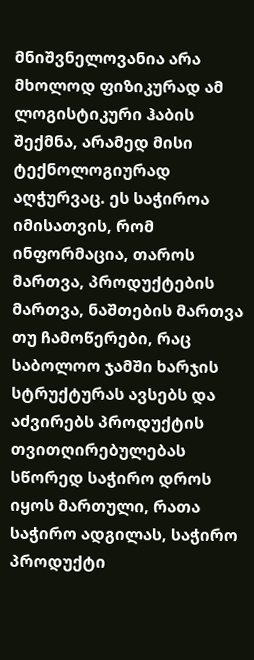მნიშვნელოვანია არა მხოლოდ ფიზიკურად ამ ლოგისტიკური ჰაბის შექმნა, არამედ მისი ტექნოლოგიურად აღჭურვაც. ეს საჭიროა იმისათვის, რომ ინფორმაცია, თაროს მართვა, პროდუქტების მართვა, ნაშთების მართვა თუ ჩამოწერები, რაც საბოლოო ჯამში ხარჯის სტრუქტურას ავსებს და აძვირებს პროდუქტის თვითღირებულებას სწორედ საჭირო დროს იყოს მართული, რათა საჭირო ადგილას, საჭირო პროდუქტი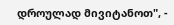დროულად მივიტანოთ", -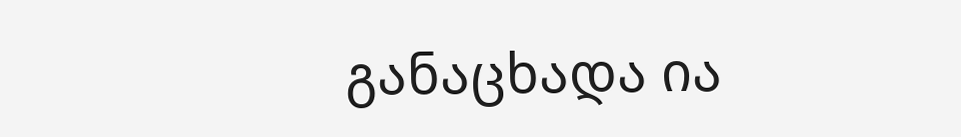განაცხადა ია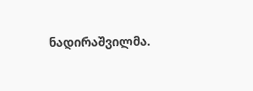ნადირაშვილმა.